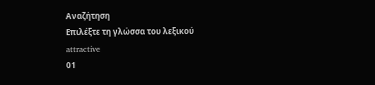Αναζήτηση
Επιλέξτε τη γλώσσα του λεξικού
attractive
01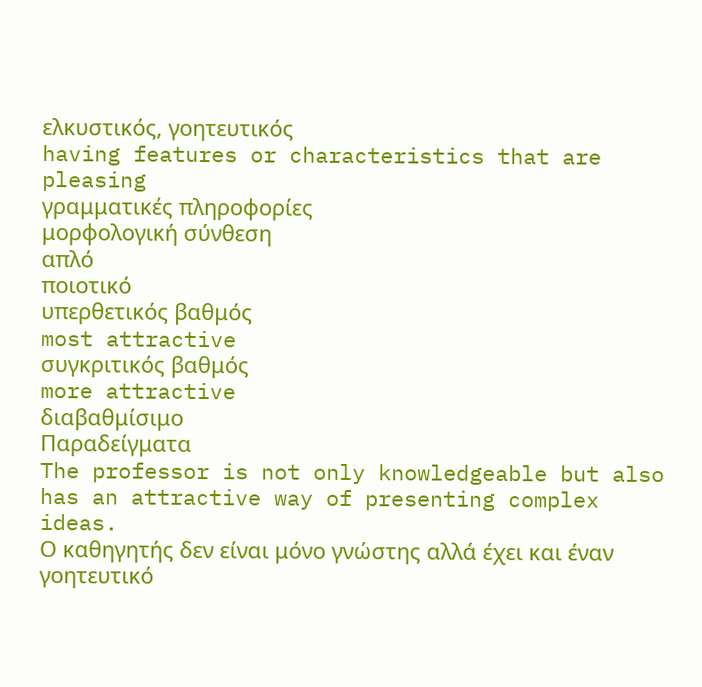ελκυστικός, γοητευτικός
having features or characteristics that are pleasing
γραμματικές πληροφορίες
μορφολογική σύνθεση
απλό
ποιοτικό
υπερθετικός βαθμός
most attractive
συγκριτικός βαθμός
more attractive
διαβαθμίσιμο
Παραδείγματα
The professor is not only knowledgeable but also has an attractive way of presenting complex ideas.
Ο καθηγητής δεν είναι μόνο γνώστης αλλά έχει και έναν γοητευτικό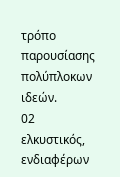τρόπο παρουσίασης πολύπλοκων ιδεών.
02
ελκυστικός, ενδιαφέρων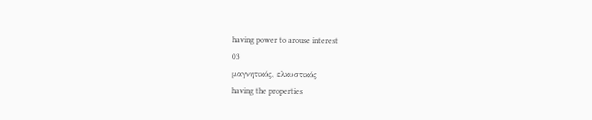having power to arouse interest
03
μαγνητικός, ελκυστικός
having the properties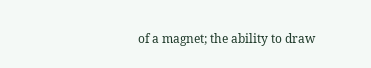of a magnet; the ability to draw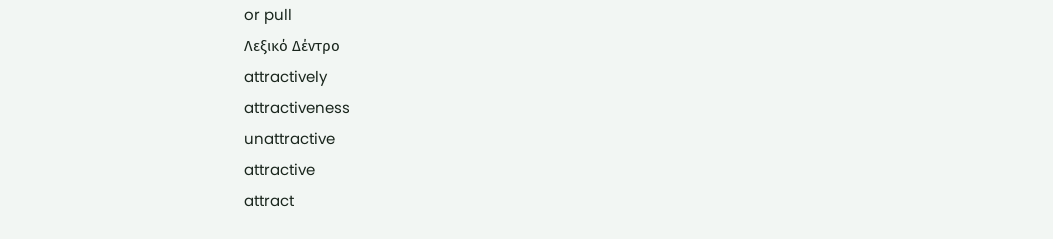or pull
Λεξικό Δέντρο
attractively
attractiveness
unattractive
attractive
attract